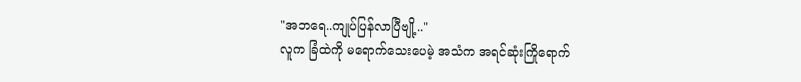"အဘရေ..ကျုပ်ပြန်လာပြီဗျို့.."
လူက ခြံထဲကို မရောက်သေးပေမဲ့ အသံက အရင်ဆုံးကြိုရောက်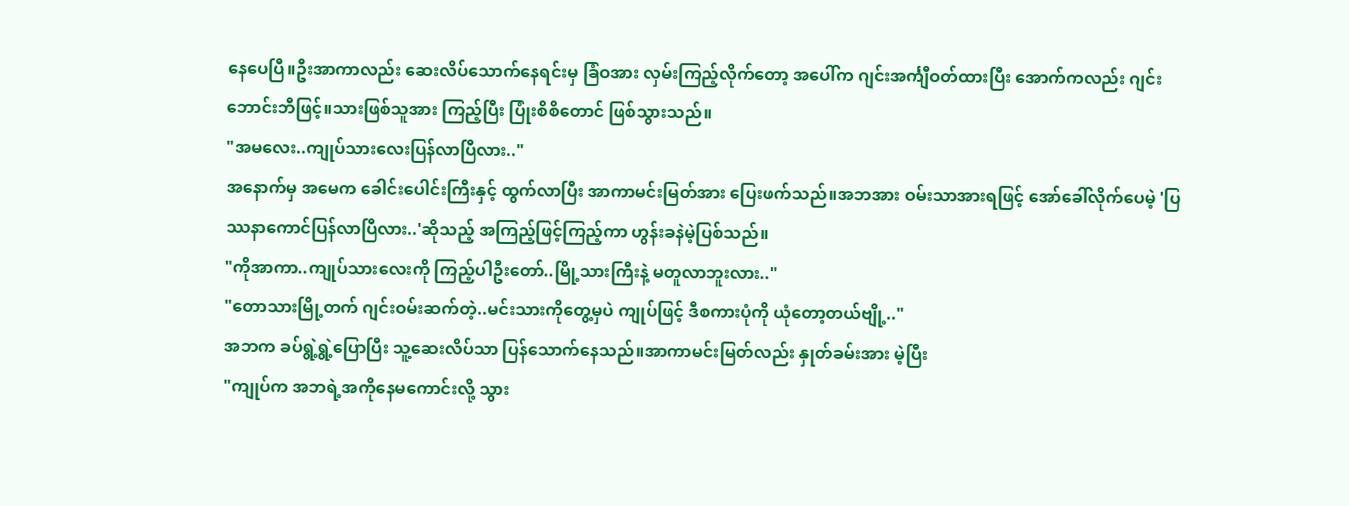နေပေပြီ။ဦးအာကာလည်း ဆေးလိပ်သောက်နေရင်းမှ ခြံဝအား လှမ်းကြည့်လိုက်တော့ အပေါ်က ဂျင်းအင်္ကျီဝတ်ထားပြီး အောက်ကလည်း ဂျင်းဘောင်းဘီဖြင့်။သားဖြစ်သူအား ကြည့်ပြီး ပြုံးစိစိတောင် ဖြစ်သွားသည်။
"အမလေး..ကျုပ်သားလေးပြန်လာပြီလား.."
အနောက်မှ အမေက ခေါင်းပေါင်းကြီးနှင့် ထွက်လာပြီး အာကာမင်းမြတ်အား ပြေးဖက်သည်။အဘအား ဝမ်းသာအားရဖြင့် အော်ခေါ်လိုက်ပေမဲ့ 'ပြဿနာကောင်ပြန်လာပြီလား..'ဆိုသည့် အကြည့်ဖြင့်ကြည့်ကာ ဟွန်းခနဲမဲ့ပြစ်သည်။
"ကိုအာကာ..ကျုပ်သားလေးကို ကြည့်ပါဦးတော်..မြို့သားကြီးနဲ့ မတူလာဘူးလား.."
"တောသားမြို့တက် ဂျင်းဝမ်းဆက်တဲ့..မင်းသားကိုတွေ့မှပဲ ကျုပ်ဖြင့် ဒီစကားပုံကို ယုံတော့တယ်ဗျို့.."
အဘက ခပ်ရွဲ့ရွဲ့ပြောပြီး သူ့ဆေးလိပ်သာ ပြန်သောက်နေသည်။အာကာမင်းမြတ်လည်း နှုတ်ခမ်းအား မဲ့ပြီး
"ကျုပ်က အဘရဲ့အကိုနေမကောင်းလို့ သွား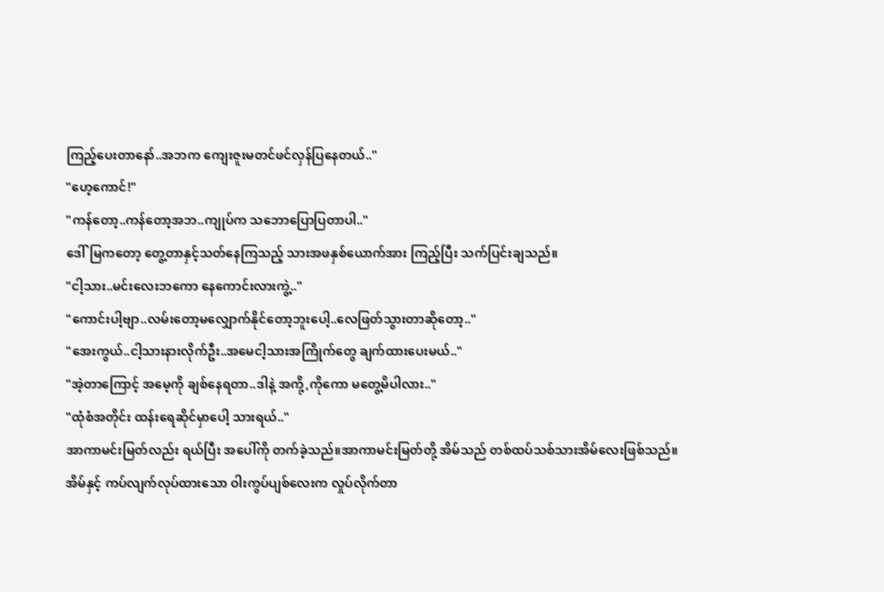ကြည့်ပေးတာနော်..အဘက ကျေးဇူးမတင်ဖင်လှန်ပြနေတယ်.."
"ဟေ့ကောင်!"
"ကန်တော့..ကန်တော့အဘ..ကျုပ်က သဘောပြောပြတာပါ.."
ဒေါ်မြကတော့ တွေ့တာနှင့်သတ်နေကြသည့် သားအဖနှစ်ယောက်အား ကြည့်ပြီး သက်ပြင်းချသည်။
"ငါ့သား..မင်းလေးဘကော နေကောင်းလားကွဲ့.."
"ကောင်းပါ့ဗျာ..လမ်းတော့မလျှောက်နိုင်တော့ဘူးပေါ့..လေဖြတ်သွားတာဆိုတော့.."
"အေးကွယ်..ငါ့သားနားလိုက်ဦး..အမေငါ့သားအကြိုက်တွေ ချက်ထားပေးမယ်.."
"အဲ့တာကြောင့် အမေ့ကို ချစ်နေရတာ..ဒါနဲ့ အကို့,ကိုကော မတွေ့မိပါလား.."
"ထုံစံအတိုင်း ထန်းရေဆိုင်မှာပေါ့ သားရယ်.."
အာကာမင်းမြတ်လည်း ရယ်ပြီး အပေါ်ကို တက်ခဲ့သည်။အာကာမင်းမြတ်တို့ အိမ်သည် တစ်ထပ်သစ်သားအိမ်လေးဖြစ်သည်။အိမ်နှင့် ကပ်လျက်လုပ်ထားသော ဝါးကွပ်ပျစ်လေးက လှုပ်လိုက်တာ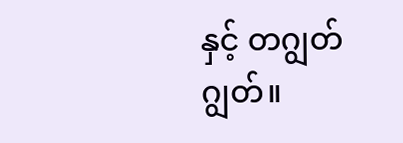နှင့် တဂျွတ်ဂျွတ်။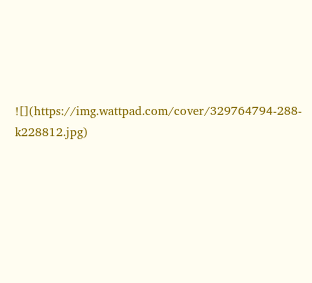![](https://img.wattpad.com/cover/329764794-288-k228812.jpg)